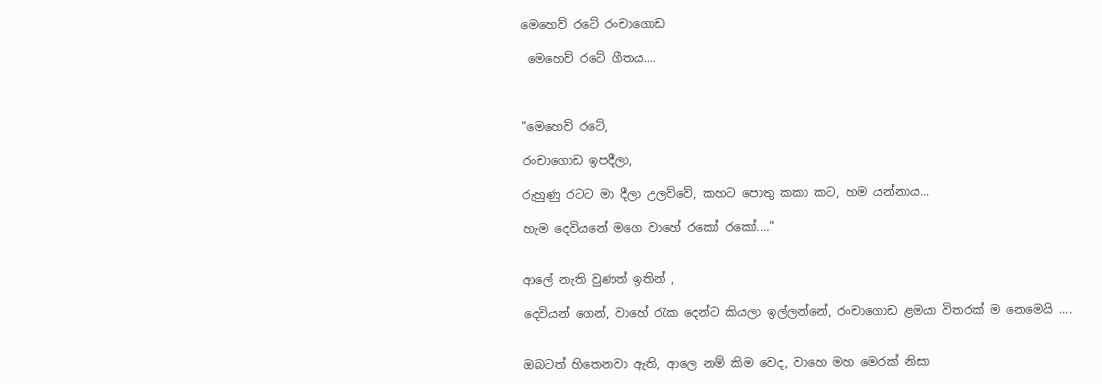මෙහෙව් රටේ රංචාගොඩ

 මෙහෙව් රටේ ගීතය....



"මෙහෙව් රටේ,

රංචාගොඩ ඉපදීලා,

රුහුණු රටට මා දීලා උලව්වේ, කහට පොතු කකා කට, හම යන්නාය...

හැම දෙවියනේ මගෙ වාහේ රකෝ රකෝ...."


ආලේ නැති වුණත් ඉතින් ,

දෙවියන් ගෙන්, වාහේ රැක දෙන්ට කියලා ඉල්ලන්නේ, රංචාගොඩ ළමයා විතරක් ම නෙමෙයි ....


ඔබටත් හිතෙනවා ඇති, ආලෙ නම් කිම වෙද, වාහෙ මහ මෙරක් නිසා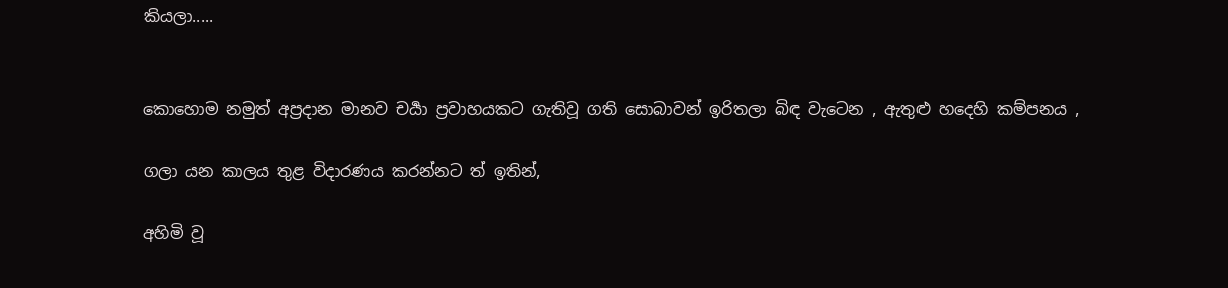කියලා.....


කොහොම නමුත් අප්‍රදාන මානව චර්‍යා ප්‍රවාහයකට ගැතිවූ ගති සොබාවන් ඉරිතලා බිඳ වැටෙන , ඇතුළු හදෙහි කම්පනය ,

ගලා යන කාලය තුළ විදාරණය කරන්නට ත් ඉතින්,

අහිමි වූ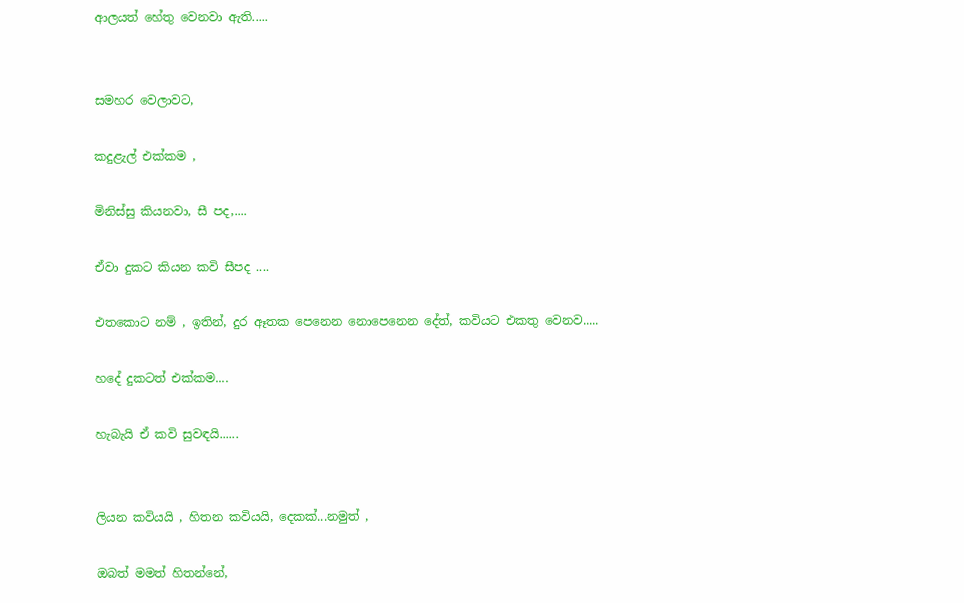ආලයත් හේතු වෙනවා ඇති.....


සමහර වෙලාවට,

කදුළැල් එක්කම ,

මිනිස්සු කියනවා, සී පද,....

ඒවා දුකට කියන කවි සීපද ....

එතකොට නම් , ඉතින්, දුර ඈතක පෙනෙන නොපෙනෙන දේත්, කවියට එකතු වෙනව.....

හදේ දුකටත් එක්කම....

හැබැයි ඒ කවි සුවඳයි......


ලියන කවියයි , හිතන කවියයි, දෙකක්...නමුත් ,

ඔබත් මමත් හිතන්නේ,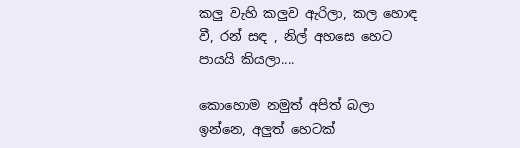කලු වැහි කලුව ඇරිලා, කල හොඳ වී, රන් සඳ , නිල් අහසෙ හෙට පායයි කියලා....

කොහොම නමුත් අපිත් බලා ඉන්නෙ, අලුත් හෙටක්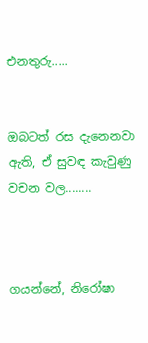එනතුරු.....


ඔබටත් රස දැනෙනවා ඇති, ඒ සුවඳ කැවුණු වචන වල........



ගයන්නේ, නිරෝෂා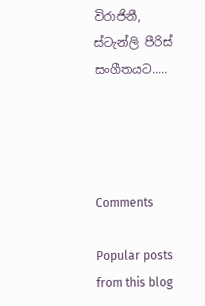විරාජිනී, ස්ටැන්ලි පීරිස් සංගීතයට.....




Comments

Popular posts from this blog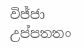විජ්ජා උප්පතතං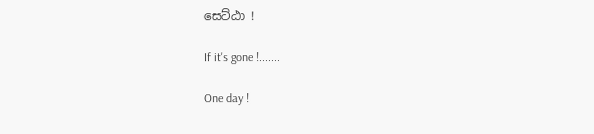සෙට්ඨා !

If it's gone !.......

One day !